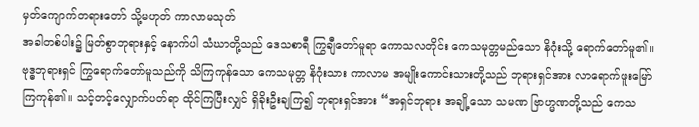မှတ်ကျောက်တရားတော် သို့မဟုတ် ကာလာမသုတ်
အခါတစ်ပါး၌ မြတ်စွာဘုရားနှင့် နောက်ပါ သံဃာတို့သည် ဒေသစာရီ ကြွချီတော်မူရာ ကောသလတိုင်း ကေသမုတ္တမည်သော နိဂုံးသို့ ရောက်တော်မူ၏။ ဗုဒ္ဓဘုရားရှင် ကြွရောက်တော်မူသည်ကို သိကြကုန်သော ကေသမုတ္တ နိဂုံးသား ကာလာမ အမျိုးကောင်းသားတို့သည် ဘုရားရှင်အား လာရောက်ဖူးမြော်ကြကုန်၏။ သင့်တင့်လျှောက်ပတ်ရာ ထိုင်ကြပြီးလျှင် ရှိခိုးဦးချကြ၍ ဘုရားရှင်အား “အရှင်ဘုရား အချို့သော သမဏ ဗြာဟ္မဏတို့သည် ကေသ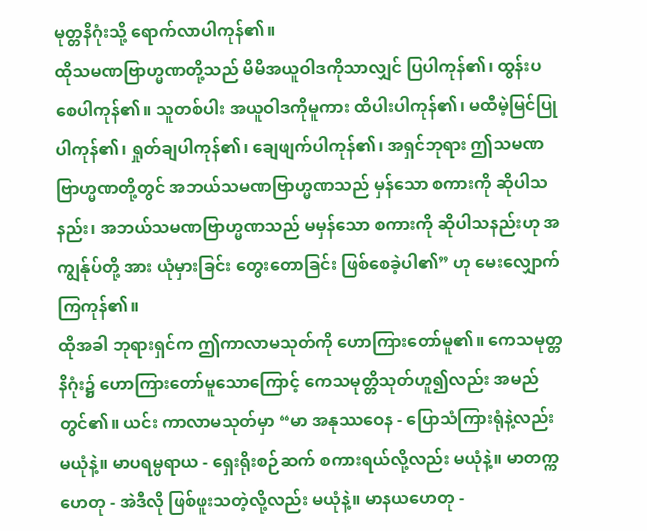မုတ္တနိဂုံးသို့ ရောက်လာပါကုန်၏။
ထိုသမဏဗြာဟ္မဏတို့သည် မိမိအယူဝါဒကိုသာလျှင် ပြပါကုန်၏၊ ထွန်းပစေပါကုန်၏။ သူတစ်ပါး အယူဝါဒကိုမူကား ထိပါးပါကုန်၏၊ မထီမဲ့မြင်ပြုပါကုန်၏၊ ရှုတ်ချပါကုန်၏၊ ချေဖျက်ပါကုန်၏၊ အရှင်ဘုရား ဤသမဏဗြာဟ္မဏတို့တွင် အဘယ်သမဏဗြာဟ္မဏသည် မှန်သော စကားကို ဆိုပါသ နည်း၊ အဘယ်သမဏဗြာဟ္မဏသည် မမှန်သော စကားကို ဆိုပါသနည်းဟု အကျွန်ုပ်တို့ အား ယုံမှားခြင်း တွေးတောခြင်း ဖြစ်စေခဲ့ပါ၏” ဟု မေးလျှောက်ကြကုန်၏။
ထိုအခါ ဘုရားရှင်က ဤကာလာမသုတ်ကို ဟောကြားတော်မူ၏။ ကေသမုတ္တနိဂုံး၌ ဟောကြားတော်မူသောကြောင့် ကေသမုတ္တိသုတ်ဟူ၍လည်း အမည်တွင်၏။ ယင်း ကာလာမသုတ်မှာ “မာ အနုဿဝေန - ပြောသံကြားရုံနဲ့လည်း မယုံနဲ့။ မာပရမ္ပရာယ - ရှေးရိုးစဉ်ဆက် စကားရယ်လို့လည်း မယုံနဲ့။ မာတက္ကဟေတု - အဲဒီလို ဖြစ်ဖူးသတဲ့လို့လည်း မယုံနဲ့။ မာနယဟေတု -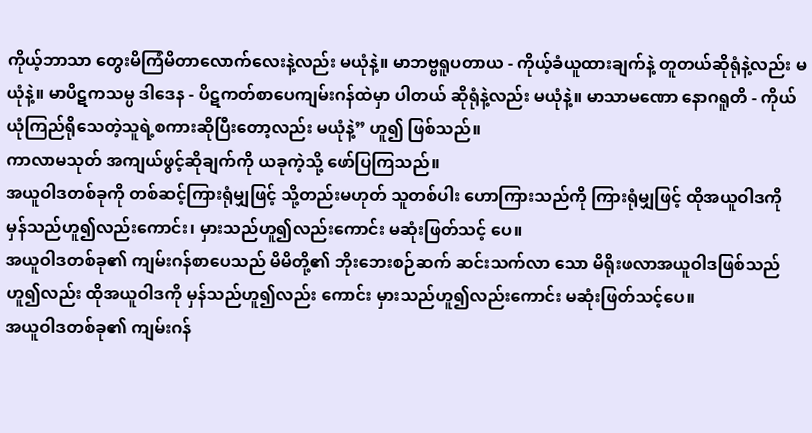ကိုယ့်ဘာသာ တွေးမိကြံမိတာလောက်လေးနဲ့လည်း မယုံနဲ့။ မာဘဗ္ဗရူပတာယ - ကိုယ့်ခံယူထားချက်နဲ့ တူတယ်ဆိုရုံနဲ့လည်း မယုံနဲ့။ မာပိဋကသမ္ပ ဒါဒေန - ပိဋကတ်စာပေကျမ်းဂန်ထဲမှာ ပါတယ် ဆိုရုံနဲ့လည်း မယုံနဲ့။ မာသာမဏော နောဂရူတိ - ကိုယ်ယုံကြည်ရိုသေတဲ့သူရဲ့စကားဆိုပြီးတော့လည်း မယုံနဲ့” ဟူ၍ ဖြစ်သည်။
ကာလာမသုတ် အကျယ်ဖွင့်ဆိုချက်ကို ယခုကဲ့သို့ ဖော်ပြကြသည်။
အယူဝါဒတစ်ခုကို တစ်ဆင့်ကြားရုံမျှဖြင့် သို့တည်းမဟုတ် သူတစ်ပါး ဟောကြားသည်ကို ကြားရုံမျှဖြင့် ထိုအယူဝါဒကို မှန်သည်ဟူ၍လည်းကောင်း၊ မှားသည်ဟူ၍လည်းကောင်း မဆုံးဖြတ်သင့် ပေ။
အယူဝါဒတစ်ခု၏ ကျမ်းဂန်စာပေသည် မိမိတို့၏ ဘိုးဘေးစဉ်ဆက် ဆင်းသက်လာ သော မိရိုးဖလာအယူဝါဒဖြစ်သည်ဟူ၍လည်း ထိုအယူဝါဒကို မှန်သည်ဟူ၍လည်း ကောင်း မှားသည်ဟူ၍လည်းကောင်း မဆုံးဖြတ်သင့်ပေ။
အယူဝါဒတစ်ခု၏ ကျမ်းဂန်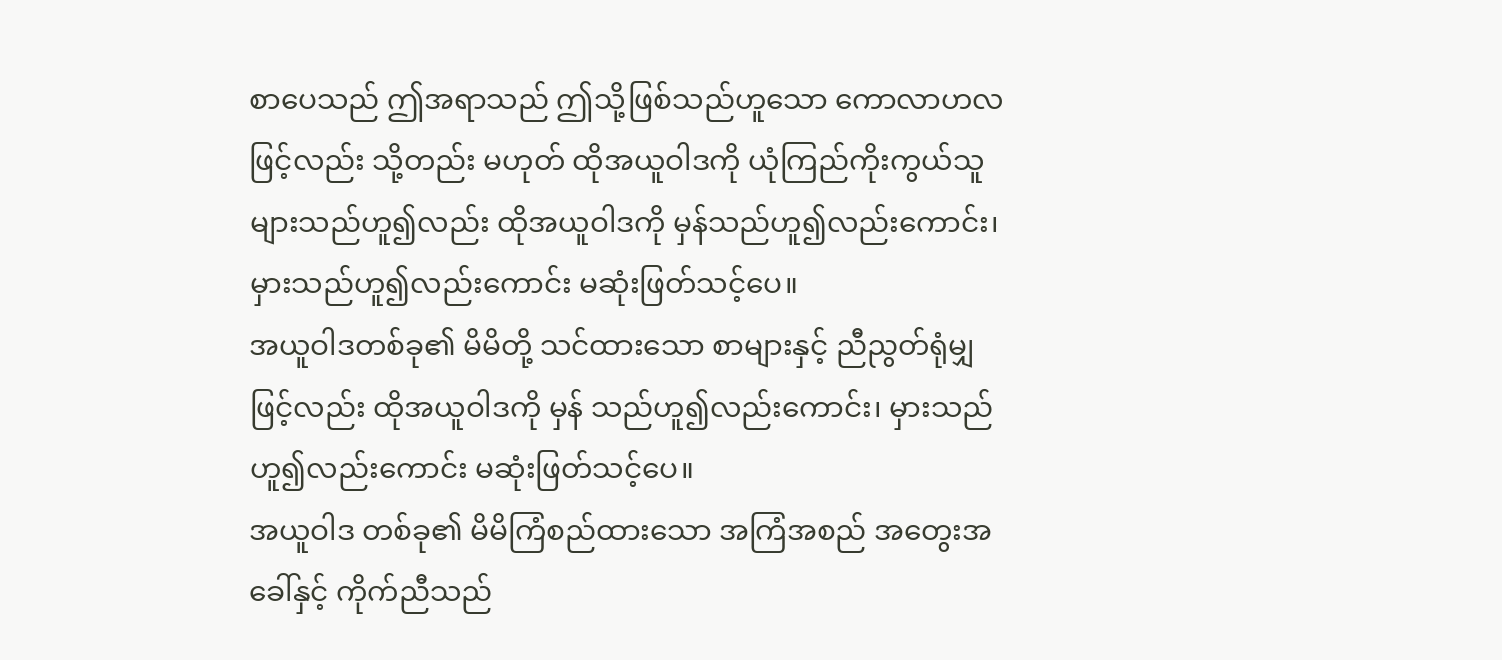စာပေသည် ဤအရာသည် ဤသို့ဖြစ်သည်ဟူသော ကောလာဟလဖြင့်လည်း သို့တည်း မဟုတ် ထိုအယူဝါဒကို ယုံကြည်ကိုးကွယ်သူများသည်ဟူ၍လည်း ထိုအယူဝါဒကို မှန်သည်ဟူ၍လည်းကောင်း၊ မှားသည်ဟူ၍လည်းကောင်း မဆုံးဖြတ်သင့်ပေ။
အယူဝါဒတစ်ခု၏ မိမိတို့ သင်ထားသော စာများနှင့် ညီညွတ်ရုံမျှဖြင့်လည်း ထိုအယူဝါဒကို မှန် သည်ဟူ၍လည်းကောင်း၊ မှားသည်ဟူ၍လည်းကောင်း မဆုံးဖြတ်သင့်ပေ။
အယူဝါဒ တစ်ခု၏ မိမိကြံစည်ထားသော အကြံအစည် အတွေးအခေါ်နှင့် ကိုက်ညီသည်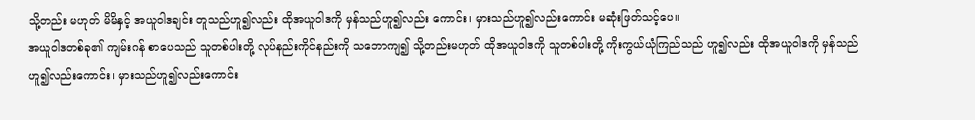သို့တည်း မဟုတ် မိမိနှင့် အယူဝါဒချင်း တူသည်ဟူ၍လည်း ထိုအယူဝါဒကို မှန်သည်ဟူ၍လည်း ကောင်း၊ မှားသည်ဟူ၍လည်းကောင်း မဆုံးဖြတ်သင့်ပေ။
အယူဝါဒတစ်ခု၏ ကျမ်းဂန် စာပေသည် သူတစ်ပါးတို့ လုပ်နည်းကိုင်နည်းကို သဘောကျ၍ သို့တည်းမဟုတ် ထိုအယူဝါဒကို သူတစ်ပါးတို့ ကိုးကွယ်ယုံကြည်သည် ဟူ၍လည်း ထိုအယူဝါဒကို မှန်သည်ဟူ၍လည်းကောင်း၊ မှားသည်ဟူ၍လည်းကောင်း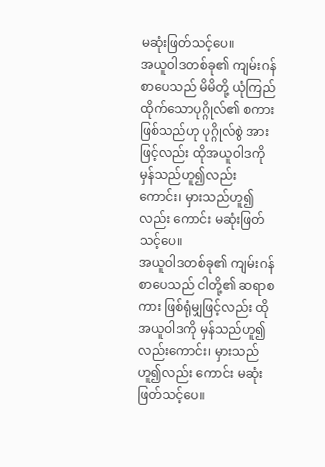မဆုံးဖြတ်သင့်ပေ။
အယူဝါဒတစ်ခု၏ ကျမ်းဂန်စာပေသည် မိမိတို့ ယုံကြည်ထိုက်သောပုဂ္ဂိုလ်၏ စကားဖြစ်သည်ဟု ပုဂ္ဂိုလ်စွဲ အားဖြင့်လည်း ထိုအယူဝါဒကို မှန်သည်ဟူ၍လည်းကောင်း၊ မှားသည်ဟူ၍လည်း ကောင်း မဆုံးဖြတ်သင့်ပေ။
အယူဝါဒတစ်ခု၏ ကျမ်းဂန်စာပေသည် ငါတို့၏ ဆရာစကား ဖြစ်ရုံမျှဖြင့်လည်း ထိုအယူဝါဒကို မှန်သည်ဟူ၍လည်းကောင်း၊ မှားသည်ဟူ၍လည်း ကောင်း မဆုံးဖြတ်သင့်ပေ။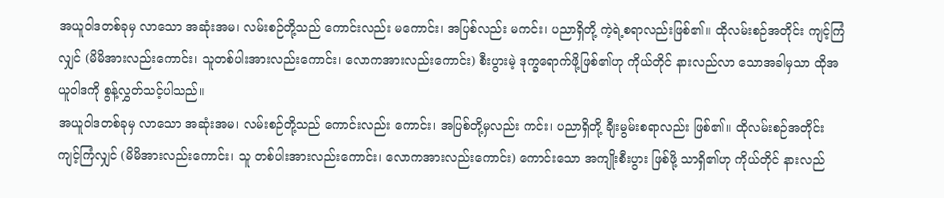အယူဝါဒတစ်ခုမှ လာသော အဆုံးအမ၊ လမ်းစဉ်တို့သည် ကောင်းလည်း မကောင်း၊ အပြစ်လည်း မကင်း၊ ပညာရှိတို့ ကဲ့ရဲ့စရာလည်းဖြစ်၏။ ထိုလမ်းစဉ်အတိုင်း ကျင့်ကြံလျှင် (မိမိအားလည်းကောင်း၊ သူတစ်ပါးအားလည်းကောင်း၊ လောကအားလည်းကောင်း) စီးပွားမဲ့ ဒုက္ခရောက်ဖို့ဖြစ်၏ဟု ကိုယ်တိုင် နားလည်လာ သောအခါမှသာ ထိုအယူဝါဒကို စွန့်လွှတ်သင့်ပါသည်။
အယူဝါဒတစ်ခုမှ လာသော အဆုံးအမ၊ လမ်းစဉ်တို့သည် ကောင်းလည်း ကောင်း၊ အပြစ်တို့မှလည်း ကင်း၊ ပညာရှိတို့ ချီးမွမ်းစရာလည်း ဖြစ်၏။ ထိုလမ်းစဉ်အတိုင်း ကျင့်ကြံလျှင် (မိမိအားလည်းကောင်း၊ သူ တစ်ပါးအားလည်းကောင်း၊ လောကအားလည်းကောင်း) ကောင်းသော အကျိုးစီးပွား ဖြစ်ဖို့ သာရှိ၏ဟု ကိုယ်တိုင် နားလည်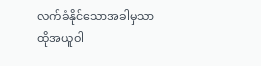လက်ခံနိုင်သောအခါမှသာ ထိုအယူဝါ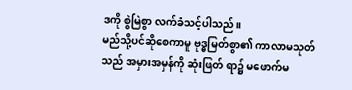ဒကို စွဲမြဲစွာ လက်ခံသင့်ပါသည်။
မည်သို့ပင်ဆိုစေကာမူ ဗုဒ္ဓမြတ်စွာ၏ ကာလာမသုတ်သည် အမှားအမှန်ကို ဆုံးဖြတ် ရာ၌ မဖောက်မ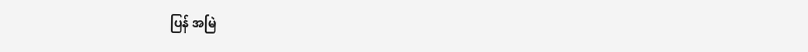ပြန် အမြဲ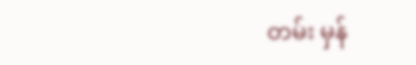တမ်း မှန်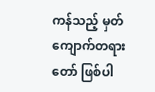ကန်သည့် မှတ်ကျောက်တရားတော် ဖြစ်ပါ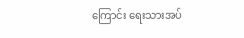ကြောင်း ရေးသားအပ်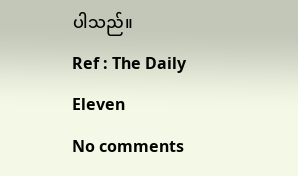ပါသည်။
Ref : The Daily Eleven
No comments